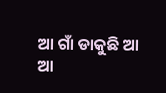ଆ ଗାଁ ଡାକୁଛି ଆ
ଆ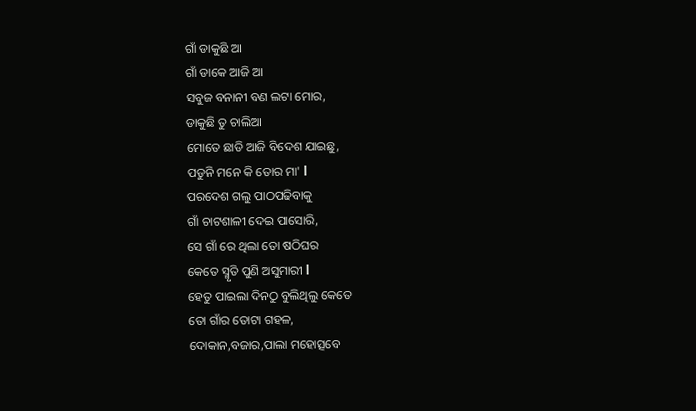ଗାଁ ଡାକୁଛି ଆ
ଗାଁ ଡାକେ ଆଜି ଆ
ସବୁଜ ବନାନୀ ବଣ ଲଟା ମୋର,
ଡାକୁଛି ତୁ ଚାଲିଆ
ମୋତେ ଛାଡି ଆଜି ବିଦେଶ ଯାଇଛୁ,
ପଡୁନି ମନେ କି ତୋର ମା' l
ପରଦେଶ ଗଲୁ ପାଠପଢିବାକୁ
ଗାଁ ଚାଟଶାଳୀ ଦେଇ ପାସୋରି,
ସେ ଗାଁ ରେ ଥିଲା ତୋ ଷଠିଘର
କେତେ ସ୍ମୃତି ପୁଣି ଅସୁମାରୀ l
ହେତୁ ପାଇଲା ଦିନଠୁ ବୁଲିଥିଲୁ କେତେ
ତୋ ଗାଁର ତୋଟା ଗହଳ,
ଦୋକାନ,ବଜାର,ପାଲା ମହୋତ୍ସବେ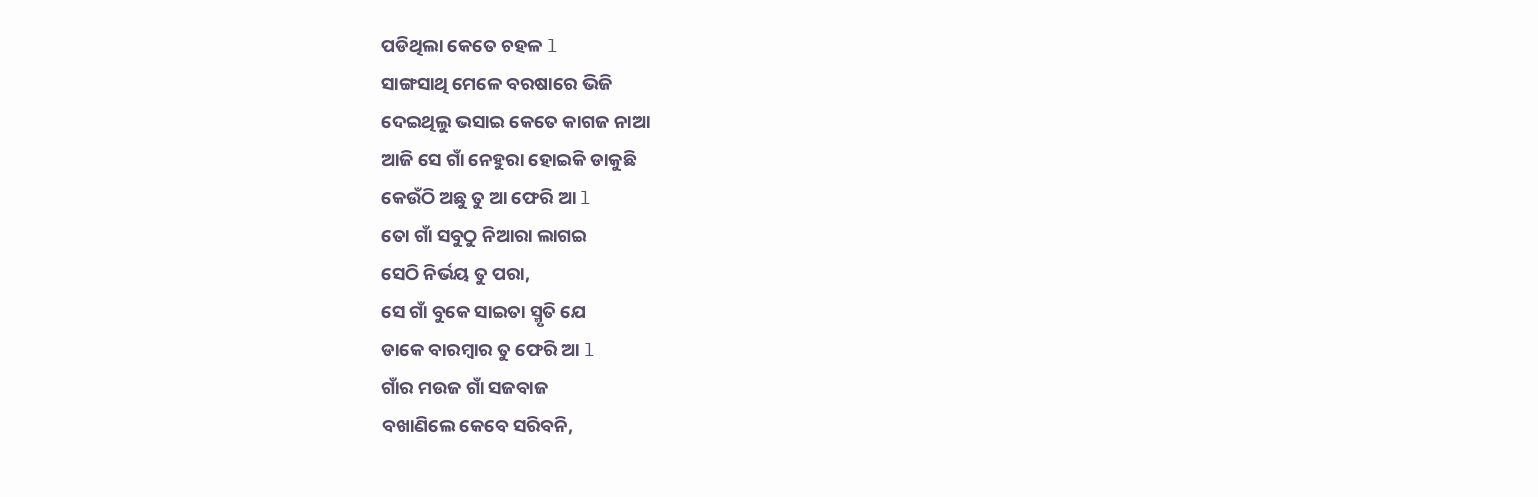ପଡିଥିଲା କେତେ ଚହଳ l
ସାଙ୍ଗସାଥି ମେଳେ ବରଷାରେ ଭିଜି
ଦେଇଥିଲୁ ଭସାଇ କେତେ କାଗଜ ନାଆ
ଆଜି ସେ ଗାଁ ନେହୁରା ହୋଇକି ଡାକୁଛି
କେଉଁଠି ଅଛୁ ତୁ ଆ ଫେରି ଆ l
ତୋ ଗାଁ ସବୁଠୁ ନିଆରା ଲାଗଇ
ସେଠି ନିର୍ଭୟ ତୁ ପରା,
ସେ ଗାଁ ବୁକେ ସାଇତା ସ୍ମୃତି ଯେ
ଡାକେ ବାରମ୍ବାର ତୁ ଫେରି ଆ l
ଗାଁର ମଉଜ ଗାଁ ସଜବାଜ
ବଖାଣିଲେ କେବେ ସରିବନି,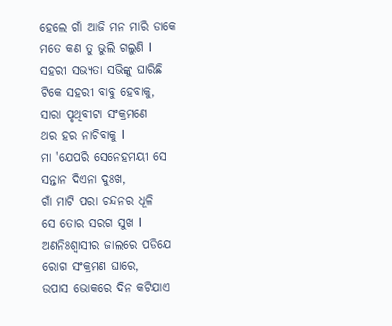ହେଲେ ଗାଁ ଆଜି ମନ ମାରି ଡାକେ
ମତେ କଣ ତୁ ଭୁଲି ଗଲୁଣି l
ସହରୀ ସଭ୍ୟତା ସଭିଙ୍କୁ ଘାରିଛି
ଟିକେ ସହରୀ ବାବୁ ହେବାକୁ,
ସାରା ପୃଥିବୀଟା ସଂକ୍ରମଣେ
ଥର ହର ନାଚିବାକୁ l
ମା 'ଯେପରି ସେନେହମୟୀ ସେ
ସନ୍ତାନ ଦିଏନା ଦୁଃଖ,
ଗାଁ ମାଟି ପରା ଚନ୍ଦନର ଧୂଳି
ସେ ତୋର ସରଗ ସୁଖ l
ଅଣନିଃଶ୍ୱାସୀର ଜାଲରେ ପଡିଯେ
ରୋଗ ସଂକ୍ରମଣ ଘାରେ,
ଉପାସ ଭୋକରେ ଦିନ କଟିଯାଏ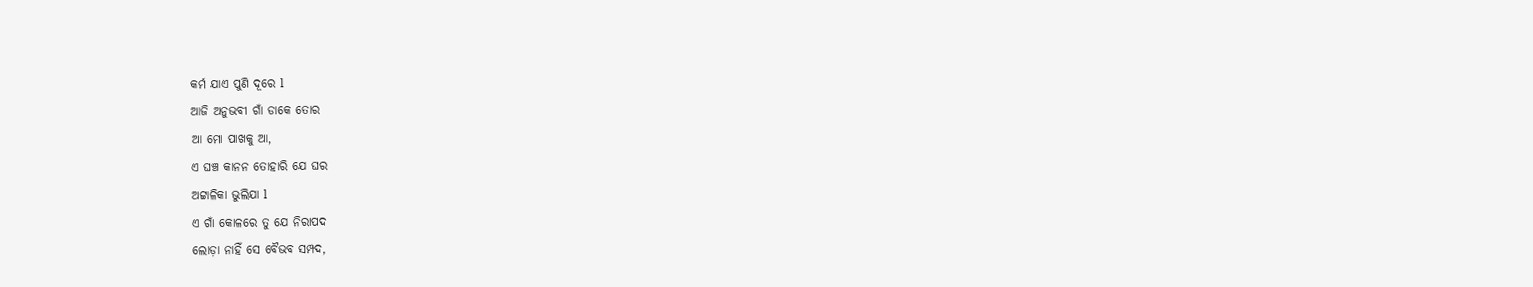କର୍ମ ଯାଏ ପୁଣି ଦୂରେ l
ଆଜି ଅନୁଭବୀ ଗାଁ ଡାକେ ତୋର
ଆ ମୋ ପାଖକୁ ଆ,
ଏ ଘଞ୍ଚ କାନନ ତୋହାରି ଯେ ଘର
ଅଟ୍ଟାଳିକା ଭୁଲିଯା l
ଏ ଗାଁ କୋଳରେ ତୁ ଯେ ନିରାପଦ
ଲୋଡ଼ା ନାହିଁ ସେ ବୈଭବ ସମ୍ପଦ,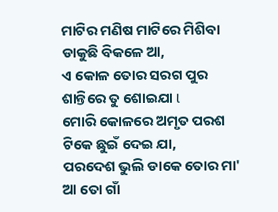ମାଟିର ମଣିଷ ମାଟିରେ ମିଶିବା
ଡାକୁଛି ବିକଳେ ଆ,
ଏ କୋଳ ତୋର ସରଗ ପୁର
ଶାନ୍ତିରେ ତୁ ଶୋଇଯା l
ମୋରି କୋଳରେ ଅମୃତ ପରଶ
ଟିକେ ଛୁଇଁ ଦେଇ ଯା,
ପରଦେଶ ଭୁଲି ଡାକେ ତୋର ମା'
ଆ ତୋ ଗାଁ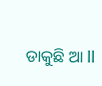ଡାକୁଛି ଆ ll